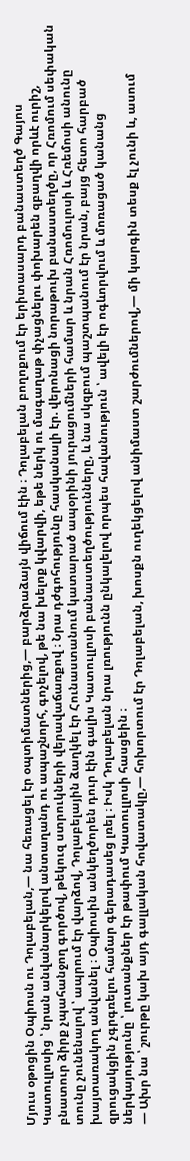Մյուս օթոցին Օպիոսն ու Դոլաբելան,— նա հեռացել էր օպտիմատներից,— բարձրաձայն վիճում էին ։ Դոլաբելան բողոքում էր երիտասարդ բանաստեղծ Գայոս Կատուլլոսից ՝ նրան անվանարկելով անտաղանդ ու ապաշնորհ, գոչելով, թե նա խելոք կվարվի, եթե ներկ ու մագաղաթ փչացնելու փոխարեն զբաղվի որևէ ուրիշ, բնատուր ձիրք չպահանջող գործով, թեկուզ ստրուկների վերավաճառքով ։ Նրա դժգոհությունը հասկանալի էր. վերոնացի նորաթուխ բանաստեղծը, որ Հռոմում սեփական տունը չունենալով ՝ ապրում էր վարձով, Դոլաբելային ձաղկել էր Հունաստանում կատարած ապօրինի յուրացումների համար և նրան Հռոմուլոսի և Հռեմոսի անունը խայտառակող անվանել ։ Օպիոսին անկեղծորեն դուր էին գալիս Կատուլլոսի բանաստեղծությունները, և նա սկզբում պաշտպանում էր նրան, բայց հետո հարբած զրուցակցին չգրգռելու համար գերադասեց լռել ։ Իսկ Դոլաբելան նրա լռությունն ընկալելով որպես հավանություն ՝ ավելի էր ոգևորվում և մոռացած կանանց ներկայությունը ՝ լուտանքներ էր թափում Կատուլլոսի հասցեին ։
— Ախր նա ՝ շուրթը կախ այդ գալլական հովատակը,— հոխորտում էր Դոլաբելան, խոսքն ուղեկցելով անիմաստ շարժումներով,— մի կարգին տեսք էլ չունի և, ասում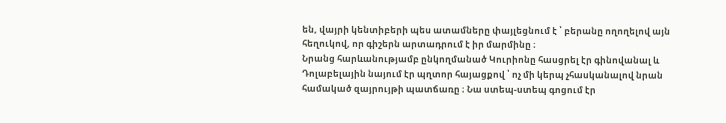են, վայրի կենտիբերի պես ատամները փայլեցնում է ՝ բերանը ողողելով այն հեղուկով, որ գիշերն արտադրում է իր մարմինը ։
Նրանց հարևանությամբ ընկողմանած Կուրիոնը հասցրել էր գինովանալ և Դոլաբելային նայում էր պղտոր հայացքով ՝ ոչ մի կերպ չհասկանալով նրան համակած զայրույթի պատճառը ։ Նա ստեպ-ստեպ գոցում էր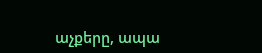աչքերը, ապա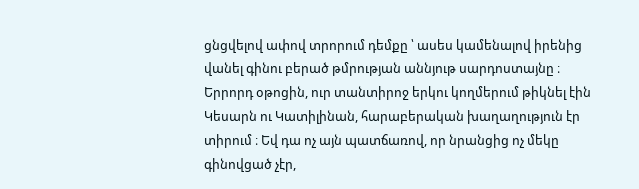ցնցվելով ափով տրորում դեմքը ՝ ասես կամենալով իրենից վանել գինու բերած թմրության աննյութ սարդոստայնը ։
Երրորդ օթոցին, ուր տանտիրոջ երկու կողմերում թիկնել էին Կեսարն ու Կատիլինան, հարաբերական խաղաղություն էր տիրում ։ Եվ դա ոչ այն պատճառով, որ նրանցից ոչ մեկը գինովցած չէր,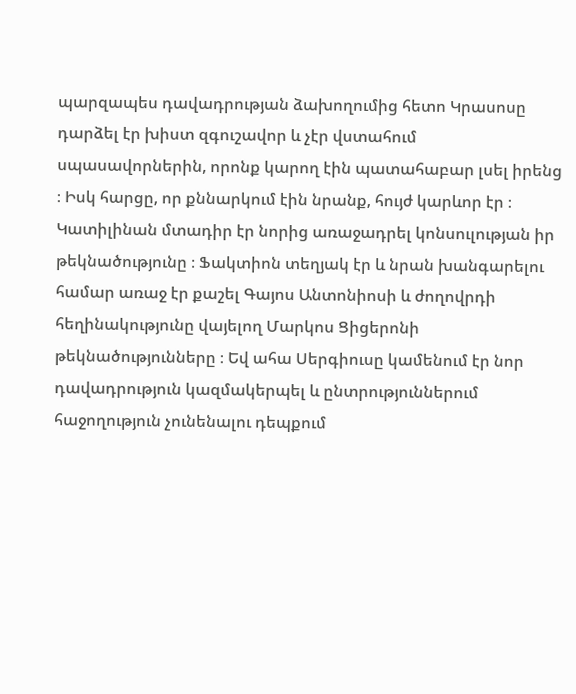պարզապես դավադրության ձախողումից հետո Կրասոսը դարձել էր խիստ զգուշավոր և չէր վստահում սպասավորներին, որոնք կարող էին պատահաբար լսել իրենց ։ Իսկ հարցը, որ քննարկում էին նրանք, հույժ կարևոր էր ։ Կատիլինան մտադիր էր նորից առաջադրել կոնսուլության իր թեկնածությունը ։ Ֆակտիոն տեղյակ էր և նրան խանգարելու համար առաջ էր քաշել Գայոս Անտոնիոսի և ժողովրդի հեղինակությունը վայելող Մարկոս Ցիցերոնի թեկնածությունները ։ Եվ ահա Սերգիուսը կամենում էր նոր դավադրություն կազմակերպել և ընտրություններում հաջողություն չունենալու դեպքում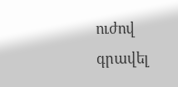ուժով գրավել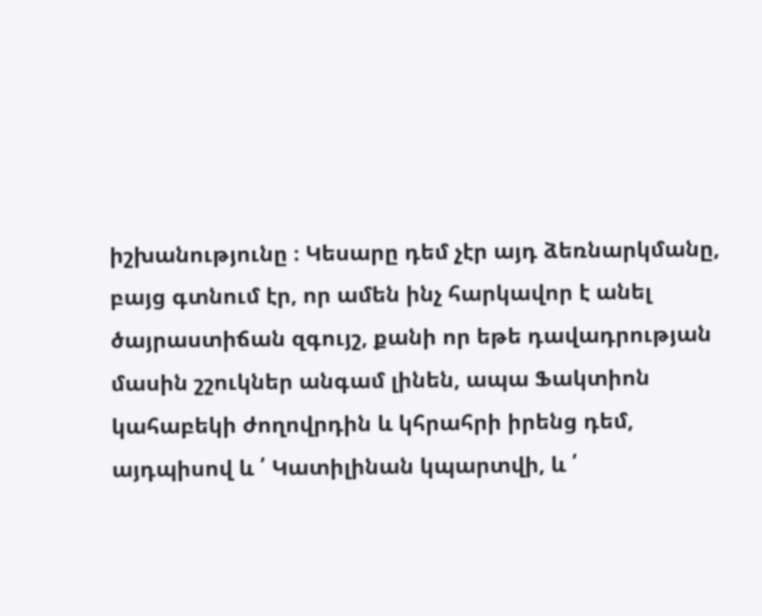իշխանությունը ։ Կեսարը դեմ չէր այդ ձեռնարկմանը, բայց գտնում էր, որ ամեն ինչ հարկավոր է անել ծայրաստիճան զգույշ, քանի որ եթե դավադրության մասին շշուկներ անգամ լինեն, ապա Ֆակտիոն կահաբեկի ժողովրդին և կհրահրի իրենց դեմ, այդպիսով և ՛ Կատիլինան կպարտվի, և ՛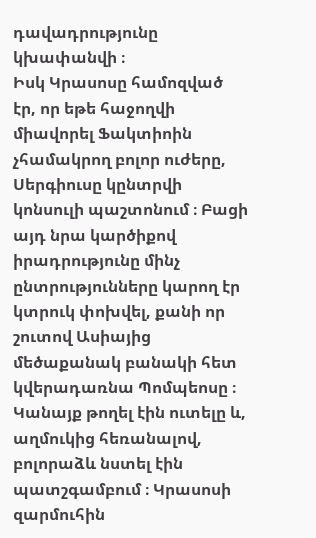դավադրությունը կխափանվի ։
Իսկ Կրասոսը համոզված էր, որ եթե հաջողվի միավորել Ֆակտիոին չհամակրող բոլոր ուժերը, Սերգիուսը կընտրվի կոնսուլի պաշտոնում ։ Բացի այդ նրա կարծիքով իրադրությունը մինչ ընտրությունները կարող էր կտրուկ փոխվել, քանի որ շուտով Ասիայից մեծաքանակ բանակի հետ կվերադառնա Պոմպեոսը ։
Կանայք թողել էին ուտելը և, աղմուկից հեռանալով, բոլորաձև նստել էին պատշգամբում ։ Կրասոսի զարմուհին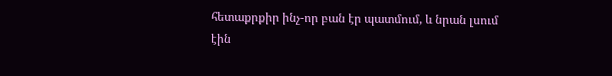հետաքրքիր ինչ-որ բան էր պատմում, և նրան լսում էին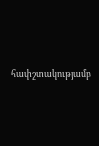հափշտակությամբ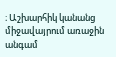։ Աշխարհիկ կանանց միջավայրում առաջին անգամ